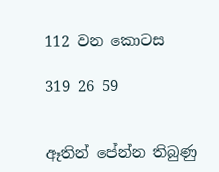112 වන කොටස

319 26 59


ඈතින් පේන්න තිබුණු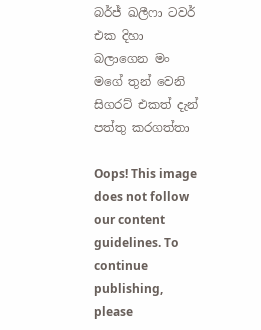බර්ජ් ඛලීෆා ටවර් එක දිහා බලාගෙන මං මගේ තුන් වෙනි සිගරට් එකත් දැන් පත්තු කරගත්තා

Oops! This image does not follow our content guidelines. To continue publishing, please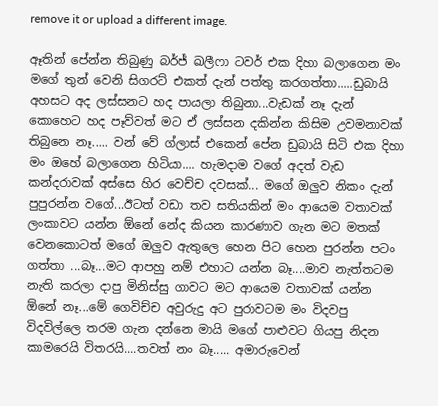remove it or upload a different image.

ඈතින් පේන්න තිබුණු බර්ජ් ඛලීෆා ටවර් එක දිහා බලාගෙන මං මගේ තුන් වෙනි සිගරට් එකත් දැන් පත්තු කරගත්තා.....ඩුබායි අහසට අද ලස්සනට හද පායලා තිබුනා...වැඩක් නෑ දැන් කොහෙට හද පෑව්වත් මට ඒ ලස්සන දකින්න කිසිම උවමනාවක් තිබුනෙ නෑ..... වන් වේ ග්ලාස් එකෙන් පේන ඩුබායි සිටි එක දිහා මං ඔහේ බලාගෙන හිටියා.... හැමදාම වගේ අදත් වැඩ කන්දරාවක් අස්සෙ හිර වෙච්ච දවසක්... මගේ ඔලුව නිකං දැන් පුපුරන්න වගේ...ඊටත් වඩා තව සතියකින් මං ආයෙම වතාවක් ලංකාවට යන්න ඕනේ නේද කියන කාරණාව ගැන මට මතක් වෙනකොටත් මගේ ඔලුව ඇතුලෙ හෙන පිට හෙන පුරන්න පටං ගත්තා ...බෑ...මට ආපහු නම් එහාට යන්න බෑ....මාව නැත්තටම නැති කරලා දාපු මිනිස්සු ගාවට මට ආයෙම වතාවක් යන්න ඕනේ නෑ...මේ ගෙවිච්ච අවුරුදු අට පුරාවටම මං විදවපු විදවිල්ලෙ තරම ගැන දන්නෙ මායි මගේ පාළුවට ගියපු නිදන කාමරෙයි විතරයි....තවත් නං බෑ..... අමාරුවෙන්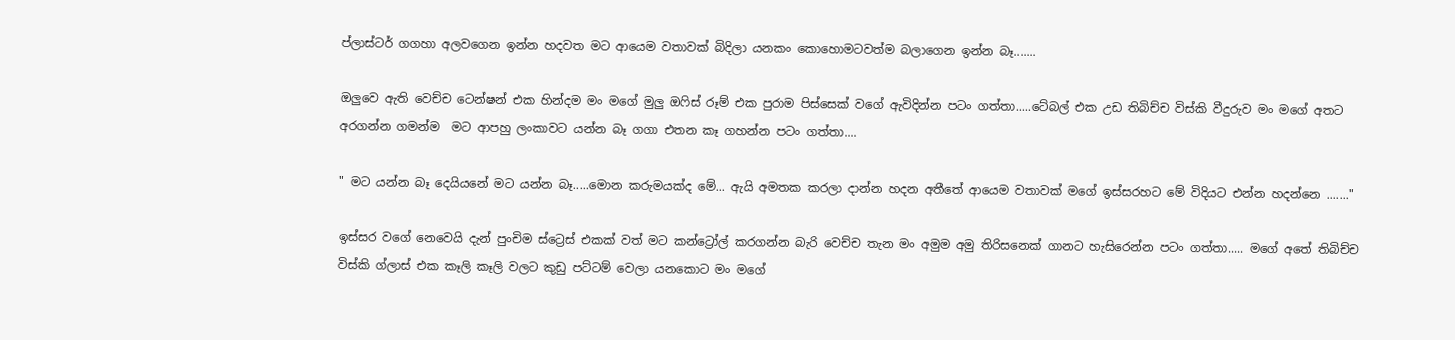ප්ලාස්ටර් ගගහා අලවගෙන ඉන්න හදවත මට ආයෙම වතාවක් බිදිලා යනකං කොහොමටවත්ම බලාගෙන ඉන්න බෑ.......

ඔලුවෙ ඇති වෙච්ච ටෙන්ෂන් එක හින්දම මං මගේ මුලු ඔෆිස් රූම් එක පුරාම පිස්සෙක් වගේ ඇවිදින්න පටං ගත්තා.....ටේබල් එක උඩ තිබිච්ච විස්කි වීදුරුව මං මගේ අතට අරගන්න ගමන්ම  මට ආපහු ලංකාවට යන්න බෑ ගගා එතන කෑ ගහන්න පටං ගත්තා....

" මට යන්න බෑ දෙයියනේ මට යන්න බෑ.....මොන කරුමයක්ද මේ... ඇයි අමතක කරලා දාන්න හදන අතීතේ ආයෙම වතාවක් මගේ ඉස්සරහට මේ විදියට එන්න හදන්නෙ ......."

ඉස්සර වගේ නෙවෙයි දැන් පුංචිම ස්ට්‍රෙස් එකක් වත් මට කන්ට්‍රෝල් කරගන්න බැරි වෙච්ච තැන මං අමුම අමු තිරිසනෙක් ගානට හැසිරෙන්න පටං ගත්තා..... මගේ අතේ තිබිච්ච විස්කි ග්ලාස් එක කෑලි කෑලි වලට කුඩු පට්ටම් වෙලා යනකොට මං මගේ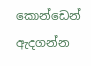කොන්ඩෙන් ඇදගන්න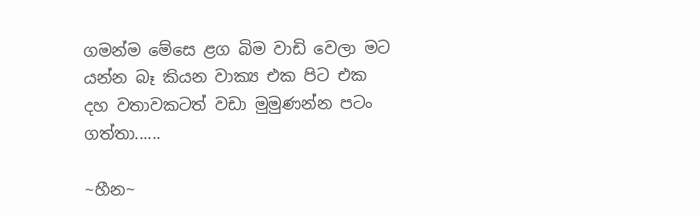ගමන්ම මේසෙ ළග බිම වාඩි වෙලා මට යන්න බෑ කියන වාක්‍ය එක පිට එක දහ වතාවකටත් වඩා මුමුණන්න පටං ගත්තා......

~හීන~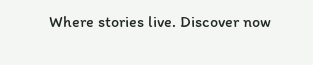Where stories live. Discover now